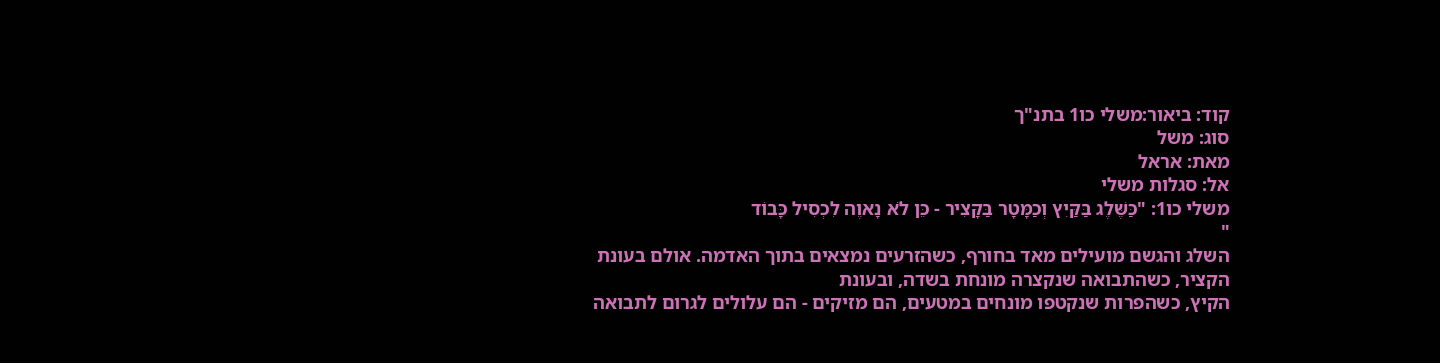קוד: ביאור:משלי כו1 בתנ"ך
סוג: משל
מאת: אראל
אל: סגלות משלי
משלי כו1: "כַּשֶּׁלֶג בַּקַּיִץ וְכַמָּטָר בַּקָּצִיר - כֵּן לֹא נָאוֶה לִכְסִיל כָּבוֹד
"
השלג והגשם מועילים מאד בחורף, כשהזרעים נמצאים בתוך האדמה. אולם בעונת
הקציר, כשהתבואה שנקצרה מונחת בשדה, ובעונת
הקיץ, כשהפרות שנקטפו מונחים במטעים, הם מזיקים - הם עלולים לגרום לתבואה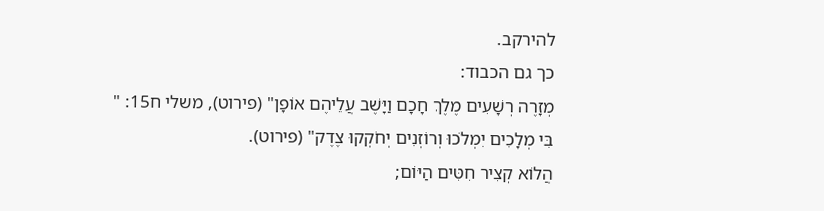להירקב.
כך גם הכבוד:
מְזָרֶה רְשָׁעִים מֶלֶךְ חָכָם וַיָּשֶׁב עֲלֵיהֶם אוֹפָן" (פירוט), משלי ח15: "
בִּי מְלָכִים יִמְלֹכוּ וְרוֹזְנִים יְחֹקְקוּ צֶדֶק" (פירוט).
הֲלוֹא קְצִיר חִטִּים הַיּוֹם;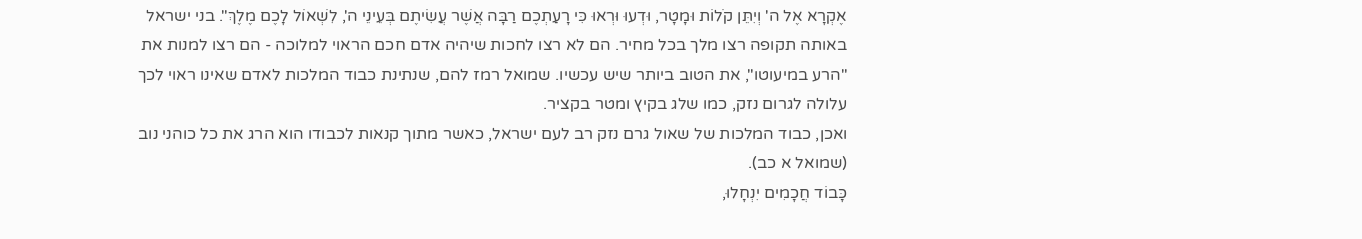אֶקְרָא אֶל ה' וְיִתֵּן קֹלוֹת וּמָטָר, וּדְעוּ וּרְאוּ כִּי רָעַתְכֶם רַבָּה אֲשֶׁר עֲשִׂיתֶם בְּעֵינֵי ה', לִשְׁאוֹל לָכֶם מֶלֶךְ". בני ישראל באותה תקופה רצו מלך בכל מחיר. הם לא רצו לחכות שיהיה אדם חכם הראוי למלוכה - הם רצו למנות את "הרע במיעוטו", את הטוב ביותר שיש עכשיו. שמואל רמז להם, שנתינת כבוד המלכות לאדם שאינו ראוי לכך עלולה לגרום נזק, כמו שלג בקיץ ומטר בקציר.
ואכן, כבוד המלכות של שאול גרם נזק רב לעם ישראל, כאשר מתוך קנאות לכבודו הוא הרג את כל כוהני נוב (שמואל א כב).
כָּבוֹד חֲכָמִים יִנְחָלוּ,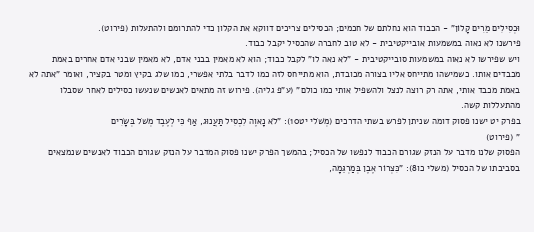וּכְסִילִים מֵרִים קָלוֹן" - הכבוד הוא נחלתם של חכמים; הכסילים צריכים דווקא את הקלון כדי להתרומם ולהתעלות (פירוט).
פירשנו לא נאוה במשמעות אובייקטיבית - לא טוב לחברה שהכסיל יקבל כבוד.
ויש שפירשו לא נאוה במשמעות סובייקטיבית - "לא נאה לו" לקבל כבוד; הוא לא מאמין בבני אדם, לא מאמין שבני אדם אחרים באמת מכבדים אותו. כשמישהו מתייחס אליו בצורה מכובדת, הוא מתייחס לזה כמו לדבר בלתי אפשרי, כמו שלג בקיץ ומטר בקציר, ואומר "אתה לא באמת מכבד אותי, אתה רק רוצה לנצל ולהשפיל אותי כמו כולם" (ע"פ גליה). פירוש זה מתאים לאנשים שנעשו כסילים לאחר שסבלו מהתעללות קשה.
בפרק יט ישנו פסוק דומה שניתן לפרש בשתי הדרכים (מְשֹׁלי יט10): "לֹא נָאוֶה לִכְסִיל תַּעֲנוּג, אַף כִּי לְעֶבֶד מְשֹׁל בְּשָׂרִים
" (פירוט)
הפסוק שלנו מדבר על הנזק שגורם הכבוד לנפשו של הכסיל; בהמשך הפרק ישנו פסוק המדבר על הנזק שגורם הכבוד לאנשים שנמצאים בסביבתו של הכסיל (משלי כו8): "כִּצְרוֹר אֶבֶן בְּמַרְגֵּמָה,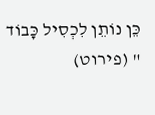כֵּן נוֹתֵן לִכְסִיל כָּבוֹד
" (פירוט)